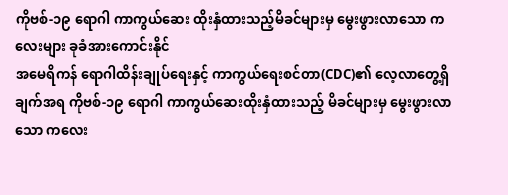ကိုဗစ်-၁၉ ရောဂါ ကာကွယ်ဆေး ထိုးနှံထားသည့်မိခင်များမှ မွေးဖွားလာသော ကလေးများ ခုခံအားကောင်းနိုင်
အမေရိကန် ရောဂါထိန်းချုပ်ရေးနှင့် ကာကွယ်ရေးစင်တာ(CDC)၏ လေ့လာတွေ့ရှိချက်အရ ကိုဗစ်-၁၉ ရောဂါ ကာကွယ်ဆေးထိုးနှံထားသည့် မိခင်များမှ မွေးဖွားလာသော ကလေး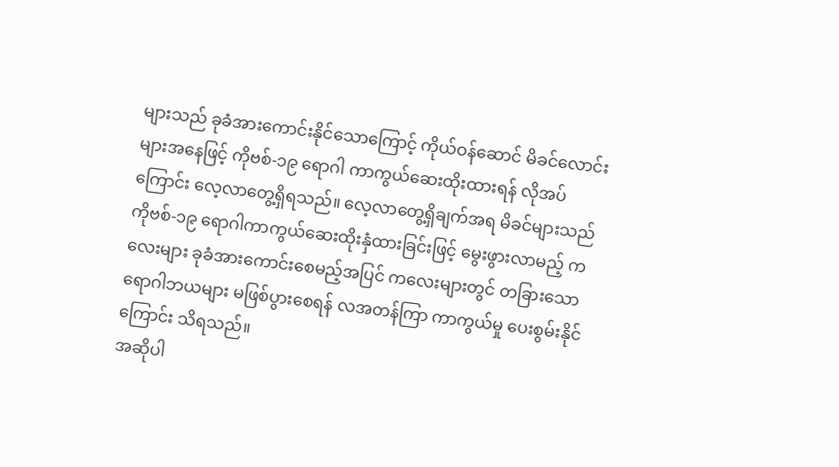များသည် ခုခံအားကောင်းနိုင်သောကြောင့် ကိုယ်ဝန်ဆောင် မိခင်လောင်းများအနေဖြင့် ကိုဗစ်-၁၉ ရောဂါ ကာကွယ်ဆေးထိုးထားရန် လိုအပ်ကြောင်း လေ့လာတွေ့ရှိရသည်။ လေ့လာတွေ့ရှိချက်အရ မိခင်များသည် ကိုဗစ်-၁၉ ရောဂါကာကွယ်ဆေးထိုးနှံထားခြင်းဖြင့် မွေးဖွားလာမည့် ကလေးများ ခုခံအားကောင်းစေမည့်အပြင် ကလေးများတွင် တခြားသော ရောဂါဘယများ မဖြစ်ပွားစေရန် လအတန်ကြာ ကာကွယ်မှု ပေးစွမ်းနိုင်ကြောင်း သိရသည်။
အဆိုပါ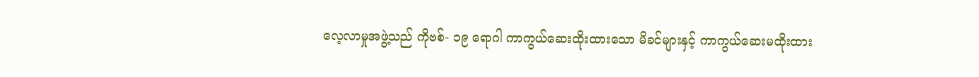လေ့လာမှုအဖွဲ့သည် ကိုဗစ်- ၁၉ ရောဂါ ကာကွယ်ဆေးထိုးထားသော မိခင်များနှင့် ကာကွယ်ဆေးမထိုးထား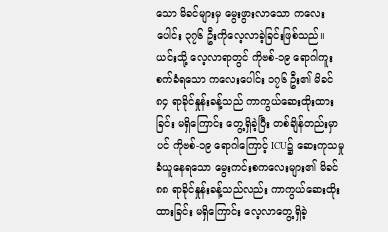သော မိခင်များမှ မွေးဖွားလာသော ကလေးပေါင်း ၃၇၆ ဦးကိုလေ့လာခဲ့ခြင်းဖြစ်သည်။ ယင်းသို့ လေ့လာရာတွင် ကိုဗစ်-၁၉ ရောဂါကူးစက်ခံရသော ကလေးပေါင်း ၁၇၆ ဦး၏ မိခင် ၈၄ ရာခိုင်နှုန်းခန့်သည် ကာကွယ်ဆေးထိုးထားခြင်း မရှိကြောင်း တွေ့ရှိခဲ့ပြီး တစ်ချိန်တည်းမှာပင် ကိုဗစ်-၁၉ ရောဂါကြောင့် ICU၌ ဆေးကုသမှု ခံယူနေရသော မွေးကင်းစကလေးများ၏ မိခင် ၈၈ ရာခိုင်နှုန်းခန့်သည်လည်း ကာကွယ်ဆေးထိုးထားခြင်း မရှိကြောင်း လေ့လာတွေ့ရှိခဲ့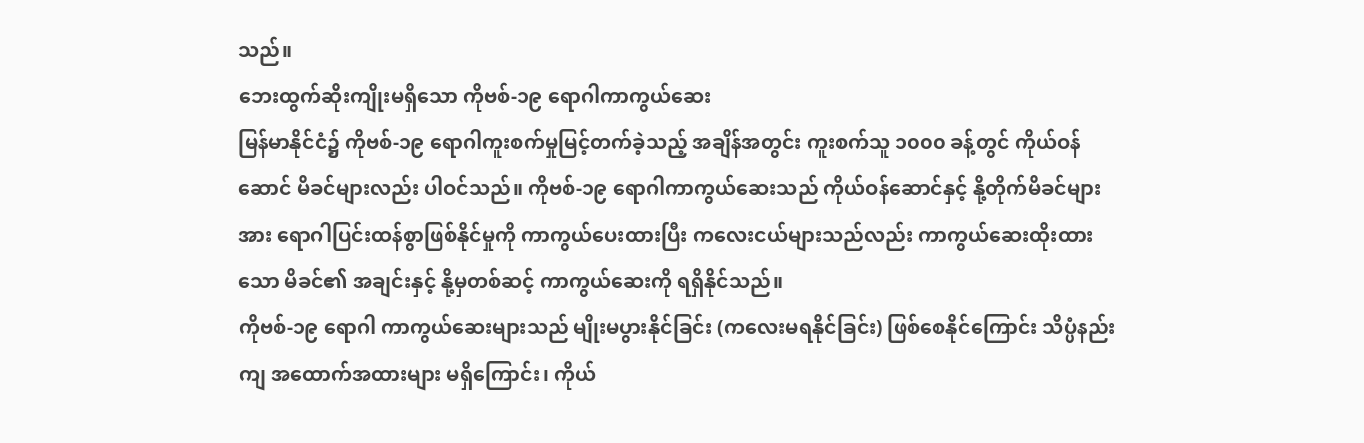သည်။
ဘေးထွက်ဆိုးကျိုးမရှိသော ကိုဗစ်-၁၉ ရောဂါကာကွယ်ဆေး
မြန်မာနိုင်ငံ၌ ကိုဗစ်-၁၉ ရောဂါကူးစက်မှုမြင့်တက်ခဲ့သည့် အချိန်အတွင်း ကူးစက်သူ ၁၀၀၀ ခန့်တွင် ကိုယ်ဝန်ဆောင် မိခင်များလည်း ပါဝင်သည်။ ကိုဗစ်-၁၉ ရောဂါကာကွယ်ဆေးသည် ကိုယ်ဝန်ဆောင်နှင့် နို့တိုက်မိခင်များအား ရောဂါပြင်းထန်စွာဖြစ်နိုင်မှုကို ကာကွယ်ပေးထားပြီး ကလေးငယ်များသည်လည်း ကာကွယ်ဆေးထိုးထားသော မိခင်၏ အချင်းနှင့် နို့မှတစ်ဆင့် ကာကွယ်ဆေးကို ရရှိနိုင်သည်။
ကိုဗစ်-၁၉ ရောဂါ ကာကွယ်ဆေးများသည် မျိုးမပွားနိုင်ခြင်း (ကလေးမရနိုင်ခြင်း) ဖြစ်စေနိုင်ကြောင်း သိပ္ပံနည်းကျ အထောက်အထားများ မရှိကြောင်း၊ ကိုယ်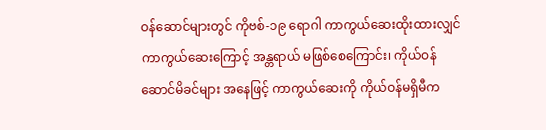ဝန်ဆောင်များတွင် ကိုဗစ်-၁၉ ရောဂါ ကာကွယ်ဆေးထိုးထားလျှင် ကာကွယ်ဆေးကြောင့် အန္တရာယ် မဖြစ်စေကြောင်း၊ ကိုယ်ဝန်ဆောင်မိခင်များ အနေဖြင့် ကာကွယ်ဆေးကို ကိုယ်ဝန်မရှိမီက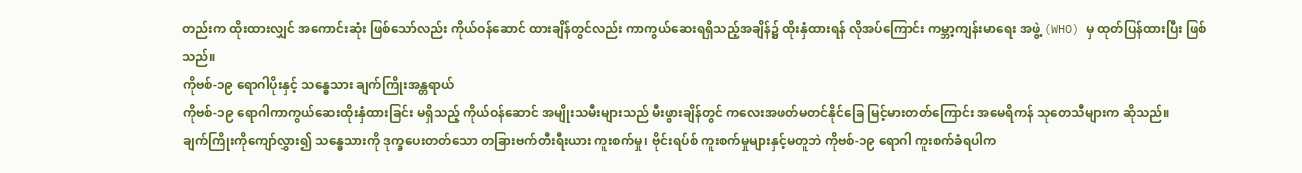တည်းက ထိုးထားလျှင် အကောင်းဆုံး ဖြစ်သော်လည်း ကိုယ်ဝန်ဆောင် ထားချိန်တွင်လည်း ကာကွယ်ဆေးရရှိသည့်အချိန်၌ ထိုးနှံထားရန် လိုအပ်ကြောင်း ကမ္ဘာ့ကျန်းမာရေး အဖွဲ့ (WHO) မှ ထုတ်ပြန်ထားပြီး ဖြစ်သည်။
ကိုဗစ်-၁၉ ရောဂါပိုးနှင့် သန္ဓေသား ချက်ကြိုးအန္တရာယ်
ကိုဗစ်-၁၉ ရောဂါကာကွယ်ဆေးထိုးနှံထားခြင်း မရှိသည့် ကိုယ်ဝန်ဆောင် အမျိုးသမီးများသည် မီးဖွားချိန်တွင် ကလေးအဖတ်မတင်နိုင်ခြေ မြင့်မားတတ်ကြောင်း အမေရိကန် သုတေသီများက ဆိုသည်။
ချက်ကြိုးကိုကျော်လွှား၍ သန္ဓေသားကို ဒုက္ခပေးတတ်သော တခြားဗက်တီးရီးယား ကူးစက်မှု၊ ဗိုင်းရပ်စ် ကူးစက်မှုများနှင့်မတူဘဲ ကိုဗစ်-၁၉ ရောဂါ ကူးစက်ခံရပါက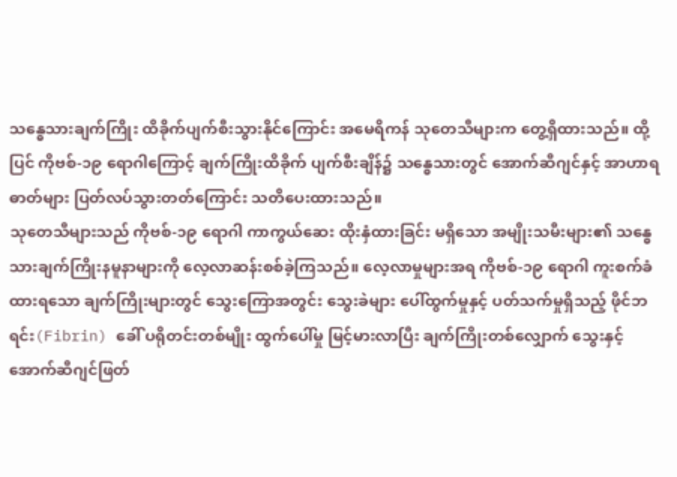သန္ဓေသားချက်ကြိုး ထိခိုက်ပျက်စီးသွားနိုင်ကြောင်း အမေရိကန် သုတေသီများက တွေ့ရှိထားသည်။ ထို့ပြင် ကိုဗစ်-၁၉ ရောဂါကြောင့် ချက်ကြိုးထိခိုက် ပျက်စီးချိန်၌ သန္ဓေသားတွင် အောက်ဆီဂျင်နှင့် အာဟာရဓာတ်များ ပြတ်လပ်သွားတတ်ကြောင်း သတိပေးထားသည်။
သုတေသီများသည် ကိုဗစ်-၁၉ ရောဂါ ကာကွယ်ဆေး ထိုးနှံထားခြင်း မရှိသော အမျိုးသမီးများ၏ သန္ဓေသားချက်ကြိုးနမူနာများကို လေ့လာဆန်းစစ်ခဲ့ကြသည်။ လေ့လာမှုများအရ ကိုဗစ်-၁၉ ရောဂါ ကူးစက်ခံထားရသော ချက်ကြိုးများတွင် သွေးကြောအတွင်း သွေးခဲများ ပေါ်ထွက်မှုနှင့် ပတ်သက်မှုရှိသည့် ဖိုင်ဘရင်း(Fibrin) ခေါ် ပရိုတင်းတစ်မျိုး ထွက်ပေါ်မှု မြင့်မားလာပြီး ချက်ကြိုးတစ်လျှောက် သွေးနှင့် အောက်ဆီဂျင်ဖြတ်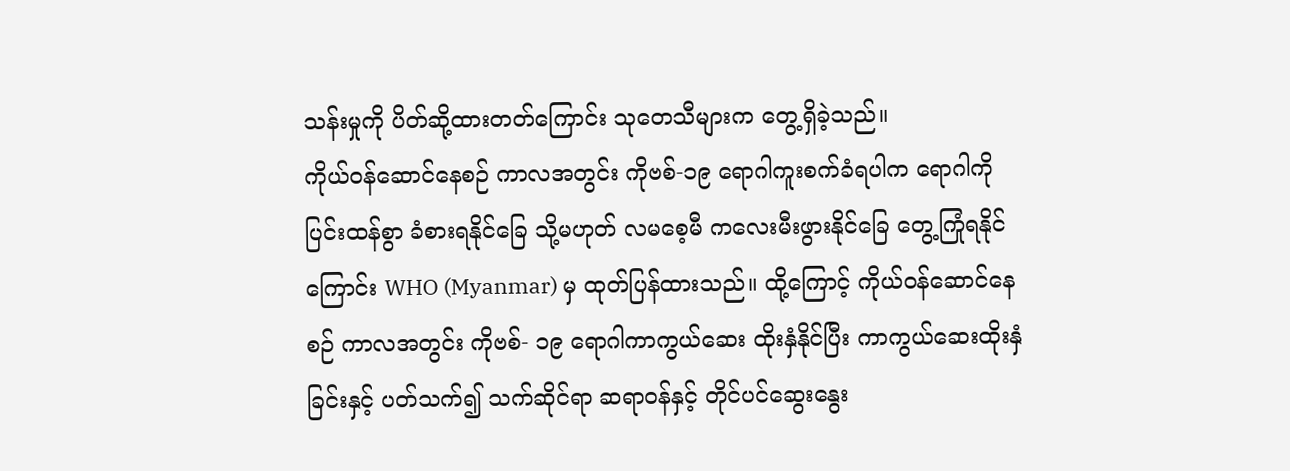သန်းမှုကို ပိတ်ဆို့ထားတတ်ကြောင်း သုတေသီများက တွေ့ရှိခဲ့သည်။
ကိုယ်ဝန်ဆောင်နေစဉ် ကာလအတွင်း ကိုဗစ်-၁၉ ရောဂါကူးစက်ခံရပါက ရောဂါကို ပြင်းထန်စွာ ခံစားရနိုင်ခြေ သို့မဟုတ် လမစေ့မီ ကလေးမီးဖွားနိုင်ခြေ တွေ့ကြုံရနိုင်ကြောင်း WHO (Myanmar) မှ ထုတ်ပြန်ထားသည်။ ထို့ကြောင့် ကိုယ်ဝန်ဆောင်နေစဉ် ကာလအတွင်း ကိုဗစ်- ၁၉ ရောဂါကာကွယ်ဆေး ထိုးနှံနိုင်ပြီး ကာကွယ်ဆေးထိုးနှံခြင်းနှင့် ပတ်သက်၍ သက်ဆိုင်ရာ ဆရာဝန်နှင့် တိုင်ပင်ဆွေးနွေး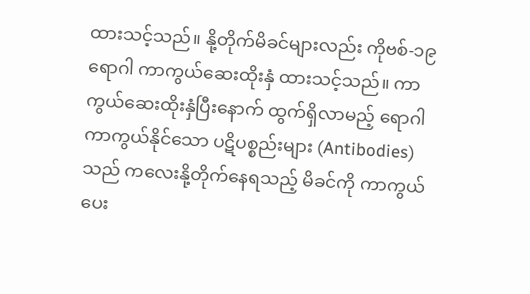ထားသင့်သည်။ နို့တိုက်မိခင်များလည်း ကိုဗစ်-၁၉ ရောဂါ ကာကွယ်ဆေးထိုးနှံ ထားသင့်သည်။ ကာကွယ်ဆေးထိုးနှံပြီးနောက် ထွက်ရှိလာမည့် ရောဂါကာကွယ်နိုင်သော ပဋိပစ္စည်းများ (Antibodies) သည် ကလေးနို့တိုက်နေရသည့် မိခင်ကို ကာကွယ်ပေး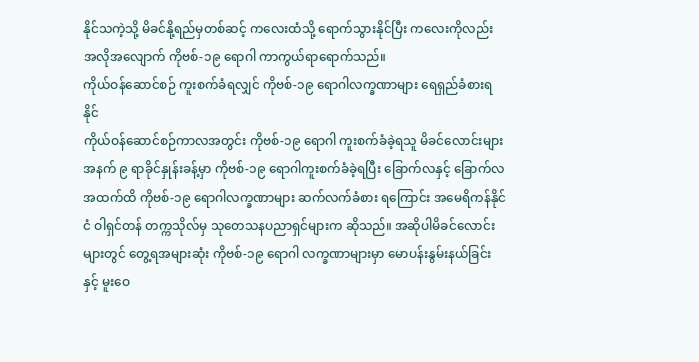နိုင်သကဲ့သို့ မိခင်နို့ရည်မှတစ်ဆင့် ကလေးထံသို့ ရောက်သွားနိုင်ပြီး ကလေးကိုလည်း အလိုအလျောက် ကိုဗစ်-၁၉ ရောဂါ ကာကွယ်ရာရောက်သည်။
ကိုယ်ဝန်ဆောင်စဉ် ကူးစက်ခံရလျှင် ကိုဗစ်-၁၉ ရောဂါလက္ခဏာများ ရေရှည်ခံစားရနိုင်
ကိုယ်ဝန်ဆောင်စဉ်ကာလအတွင်း ကိုဗစ်-၁၉ ရောဂါ ကူးစက်ခံခဲ့ရသူ မိခင်လောင်းများအနက် ၉ ရာခိုင်နှုန်းခန့်မှာ ကိုဗစ်-၁၉ ရောဂါကူးစက်ခံခဲ့ရပြီး ခြောက်လနှင့် ခြောက်လအထက်ထိ ကိုဗစ်-၁၉ ရောဂါလက္ခဏာများ ဆက်လက်ခံစား ရကြောင်း အမေရိကန်နိုင်ငံ ဝါရှင်တန် တက္ကသိုလ်မှ သုတေသနပညာရှင်များက ဆိုသည်။ အဆိုပါမိခင်လောင်းများတွင် တွေ့ရအများဆုံး ကိုဗစ်-၁၉ ရောဂါ လက္ခဏာများမှာ မောပန်းနွမ်းနယ်ခြင်းနှင့် မူးဝေ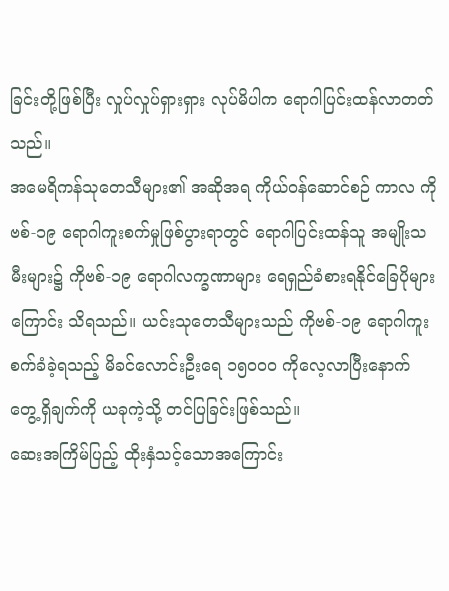ခြင်းတို့ဖြစ်ပြီး လှုပ်လှုပ်ရှားရှား လုပ်မိပါက ရောဂါပြင်းထန်လာတတ်သည်။
အမေရိကန်သုတေသီများ၏ အဆိုအရ ကိုယ်ဝန်ဆောင်စဉ် ကာလ ကိုဗစ်-၁၉ ရောဂါကူးစက်မှုဖြစ်ပွားရာတွင် ရောဂါပြင်းထန်သူ အမျိုးသမီးများ၌ ကိုဗစ်-၁၉ ရောဂါလက္ခဏာများ ရေရှည်ခံစားရနိုင်ခြေပိုများကြောင်း သိရသည်။ ယင်းသုတေသီများသည် ကိုဗစ်-၁၉ ရောဂါကူးစက်ခံခဲ့ရသည့် မိခင်လောင်းဦးရေ ၁၅၀၀၀ ကိုလေ့လာပြီးနောက် တွေ့ရှိချက်ကို ယခုကဲ့သို့ တင်ပြခြင်းဖြစ်သည်။
ဆေးအကြိမ်ပြည့် ထိုးနှံသင့်သောအကြောင်း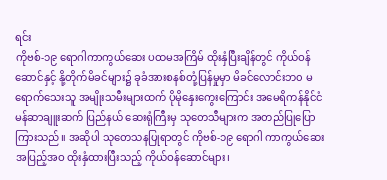ရင်း
ကိုဗစ်-၁၉ ရောဂါကာကွယ်ဆေး ပထမအကြိမ် ထိုးနှံပြီးချိန်တွင် ကိုယ်ဝန်ဆောင်နှင့် နို့တိုက်မိခင်များ၌ ခုခံအားစနစ်တုံ့ပြန်မှုမှာ မိခင်လောင်းဘ၀ မရောက်သေးသူ အမျိုးသမီးများထက် ပိုမိုနှေးကွေးကြောင်း အမေရိကန်နိုင်ငံ မန်ဆာချူးဆက် ပြည်နယ် ဆေးရုံကြီးမှ သုတေသီများက အတည်ပြုပြောကြားသည်။ အဆိုပါ သုတေသနပြုရာတွင် ကိုဗစ်-၁၉ ရောဂါ ကာကွယ်ဆေး အပြည့်အဝ ထိုးနှံထားပြီးသည့် ကိုယ်ဝန်ဆောင်များ၊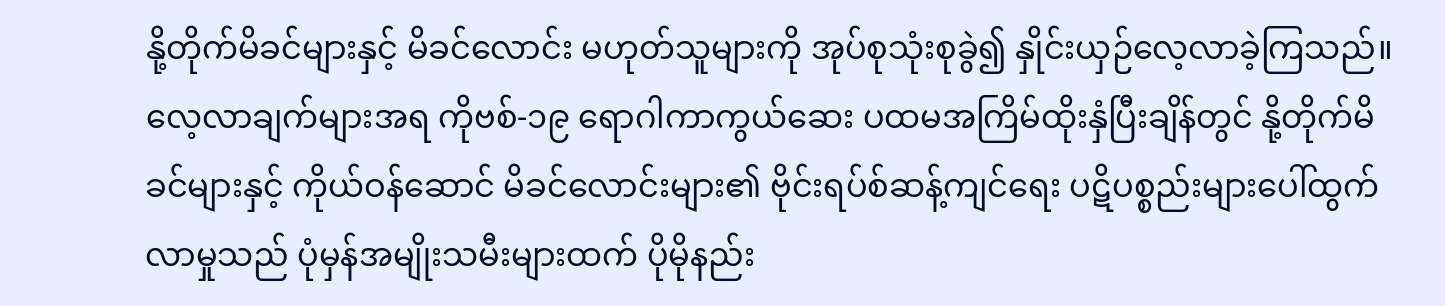နို့တိုက်မိခင်များနှင့် မိခင်လောင်း မဟုတ်သူများကို အုပ်စုသုံးစုခွဲ၍ နှိုင်းယှဉ်လေ့လာခဲ့ကြသည်။
လေ့လာချက်များအရ ကိုဗစ်-၁၉ ရောဂါကာကွယ်ဆေး ပထမအကြိမ်ထိုးနှံပြီးချိန်တွင် နို့တိုက်မိခင်များနှင့် ကိုယ်ဝန်ဆောင် မိခင်လောင်းများ၏ ဗိုင်းရပ်စ်ဆန့်ကျင်ရေး ပဋိပစ္စည်းများပေါ်ထွက်လာမှုသည် ပုံမှန်အမျိုးသမီးများထက် ပိုမိုနည်း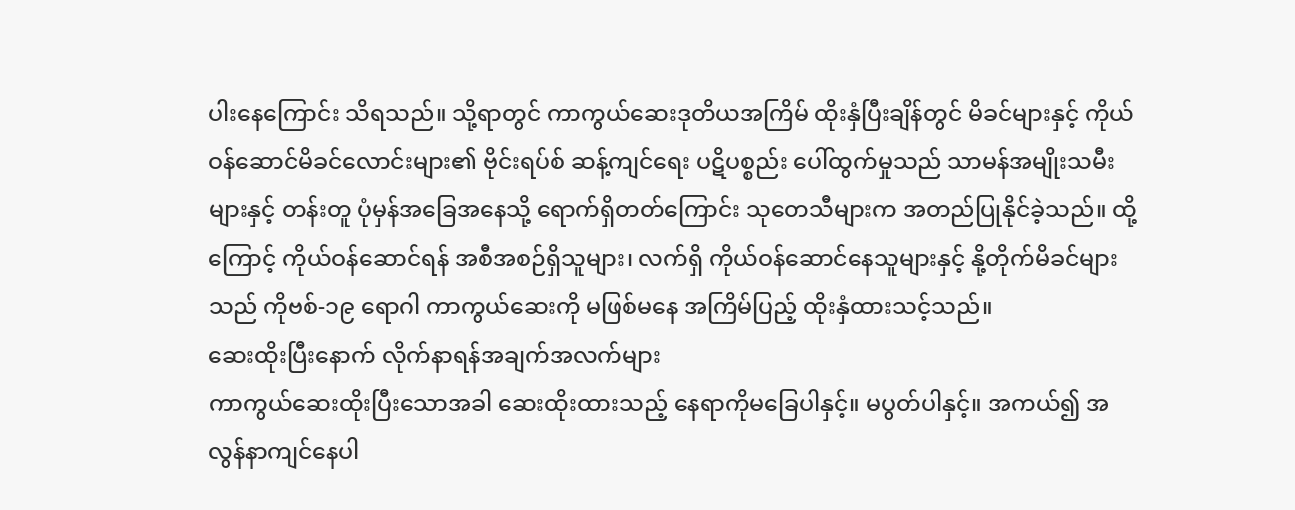ပါးနေကြောင်း သိရသည်။ သို့ရာတွင် ကာကွယ်ဆေးဒုတိယအကြိမ် ထိုးနှံပြီးချိန်တွင် မိခင်များနှင့် ကိုယ်ဝန်ဆောင်မိခင်လောင်းများ၏ ဗိုင်းရပ်စ် ဆန့်ကျင်ရေး ပဋိပစ္စည်း ပေါ်ထွက်မှုသည် သာမန်အမျိုးသမီးများနှင့် တန်းတူ ပုံမှန်အခြေအနေသို့ ရောက်ရှိတတ်ကြောင်း သုတေသီများက အတည်ပြုနိုင်ခဲ့သည်။ ထို့ကြောင့် ကိုယ်ဝန်ဆောင်ရန် အစီအစဉ်ရှိသူများ၊ လက်ရှိ ကိုယ်ဝန်ဆောင်နေသူများနှင့် နို့တိုက်မိခင်များသည် ကိုဗစ်-၁၉ ရောဂါ ကာကွယ်ဆေးကို မဖြစ်မနေ အကြိမ်ပြည့် ထိုးနှံထားသင့်သည်။
ဆေးထိုးပြီးနောက် လိုက်နာရန်အချက်အလက်များ
ကာကွယ်ဆေးထိုးပြီးသောအခါ ဆေးထိုးထားသည့် နေရာကိုမခြေပါနှင့်။ မပွတ်ပါနှင့်။ အကယ်၍ အလွန်နာကျင်နေပါ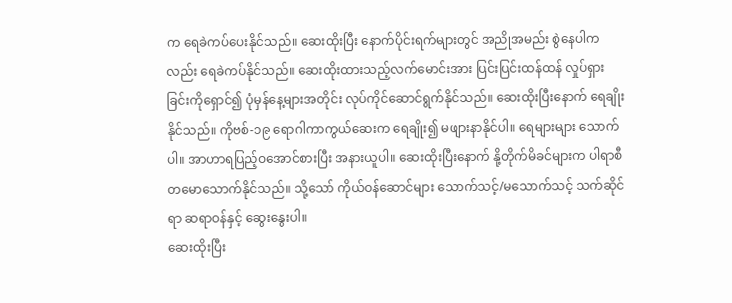က ရေခဲကပ်ပေးနိုင်သည်။ ဆေးထိုးပြီး နောက်ပိုင်းရက်များတွင် အညိုအမည်း စွဲနေပါကလည်း ရေခဲကပ်နိုင်သည်။ ဆေးထိုးထားသည့်လက်မောင်းအား ပြင်းပြင်းထန်ထန် လှုပ်ရှားခြင်းကိုရှောင်၍ ပုံမှန်နေ့များအတိုင်း လုပ်ကိုင်ဆောင်ရွက်နိုင်သည်။ ဆေးထိုးပြီးနောက် ရေချိုးနိုင်သည်။ ကိုဗစ်-၁၉ ရောဂါကာကွယ်ဆေးက ရေချိုး၍ မဖျားနာနိုင်ပါ။ ရေများများ သောက်ပါ။ အာဟာရပြည့်ဝအောင်စားပြီး အနားယူပါ။ ဆေးထိုးပြီးနောက် နို့တိုက်မိခင်များက ပါရာစီတမောသောက်နိုင်သည်။ သို့သော် ကိုယ်ဝန်ဆောင်များ သောက်သင့်/မသောက်သင့် သက်ဆိုင်ရာ ဆရာဝန်နှင့် ဆွေးနွေးပါ။
ဆေးထိုးပြီး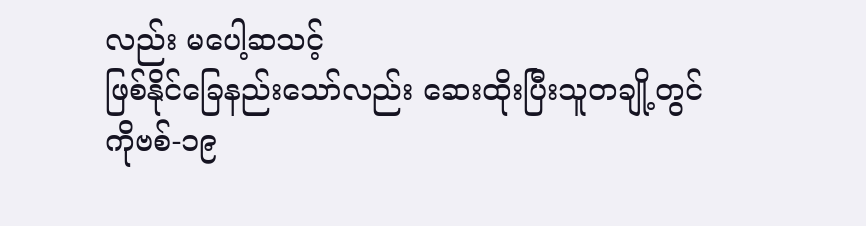လည်း မပေါ့ဆသင့်
ဖြစ်နိုင်ခြေနည်းသော်လည်း ဆေးထိုးပြီးသူတချို့တွင် ကိုဗစ်-၁၉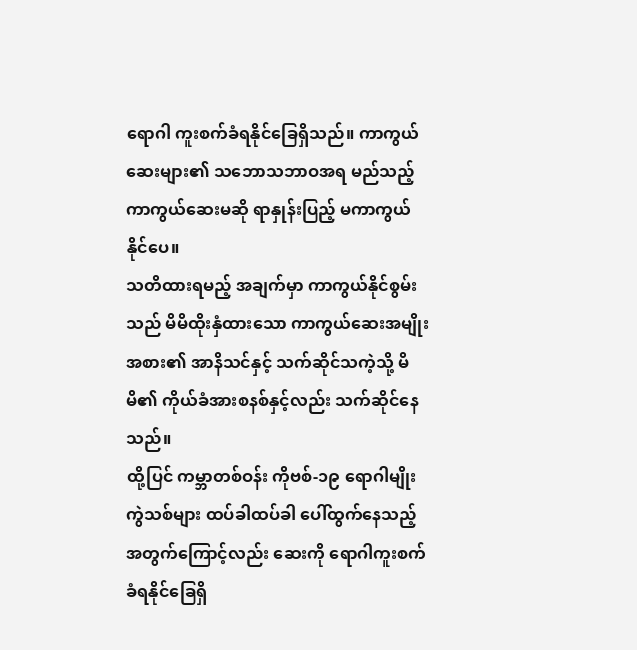ရောဂါ ကူးစက်ခံရနိုင်ခြေရှိသည်။ ကာကွယ်ဆေးများ၏ သဘောသဘာဝအရ မည်သည့်ကာကွယ်ဆေးမဆို ရာနှုန်းပြည့် မကာကွယ်နိုင်ပေ။
သတိထားရမည့် အချက်မှာ ကာကွယ်နိုင်စွမ်းသည် မိမိထိုးနှံထားသော ကာကွယ်ဆေးအမျိုးအစား၏ အာနိသင်နှင့် သက်ဆိုင်သကဲ့သို့ မိမိ၏ ကိုယ်ခံအားစနစ်နှင့်လည်း သက်ဆိုင်နေသည်။
ထို့ပြင် ကမ္ဘာတစ်ဝန်း ကိုဗစ်-၁၉ ရောဂါမျိုးကွဲသစ်များ ထပ်ခါထပ်ခါ ပေါ်ထွက်နေသည့် အတွက်ကြောင့်လည်း ဆေးကို ရောဂါကူးစက်ခံရနိုင်ခြေရှိ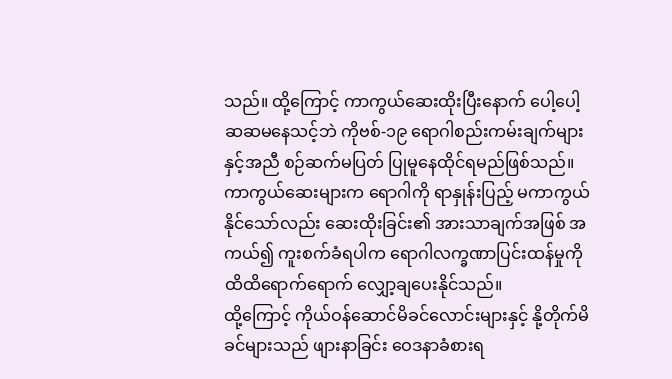သည်။ ထို့ကြောင့် ကာကွယ်ဆေးထိုးပြီးနောက် ပေါ့ပေါ့ဆဆမနေသင့်ဘဲ ကိုဗစ်-၁၉ ရောဂါစည်းကမ်းချက်များနှင့်အညီ စဉ်ဆက်မပြတ် ပြုမူနေထိုင်ရမည်ဖြစ်သည်။ ကာကွယ်ဆေးများက ရောဂါကို ရာနှုန်းပြည့် မကာကွယ်နိုင်သော်လည်း ဆေးထိုးခြင်း၏ အားသာချက်အဖြစ် အကယ်၍ ကူးစက်ခံရပါက ရောဂါလက္ခဏာပြင်းထန်မှုကို ထိထိရောက်ရောက် လျှော့ချပေးနိုင်သည်။
ထို့ကြောင့် ကိုယ်ဝန်ဆောင်မိခင်လောင်းများနှင့် နို့တိုက်မိခင်များသည် ဖျားနာခြင်း ဝေဒနာခံစားရ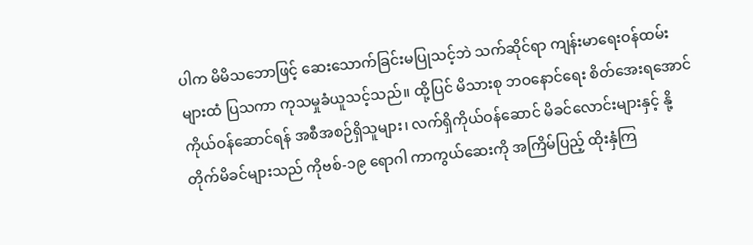ပါက မိမိသဘောဖြင့် ဆေးသောက်ခြင်းမပြုသင့်ဘဲ သက်ဆိုင်ရာ ကျန်းမာရေးဝန်ထမ်းများထံ ပြသကာ ကုသမှုခံယူသင့်သည်။ ထို့ပြင် မိသားစု ဘဝနောင်ရေး စိတ်အေးရအောင် ကိုယ်ဝန်ဆောင်ရန် အစီအစဉ်ရှိသူများ၊ လက်ရှိကိုယ်ဝန်ဆောင် မိခင်လောင်းများနှင့် နို့တိုက်မိခင်များသည် ကိုဗစ်-၁၉ ရောဂါ ကာကွယ်ဆေးကို အကြိမ်ပြည့် ထိုးနှံကြ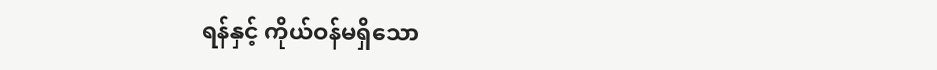ရန်နှင့် ကိုယ်ဝန်မရှိသော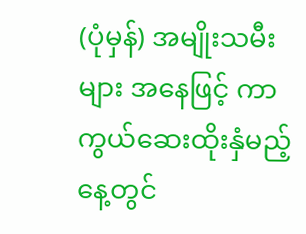(ပုံမှန်) အမျိုးသမီးများ အနေဖြင့် ကာကွယ်ဆေးထိုးနှံမည့်နေ့တွင်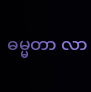ဓမ္မတာ လာ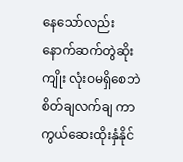နေသော်လည်း နောက်ဆက်တွဲဆိုးကျိုး လုံးဝမရှိစေဘဲ စိတ်ချလက်ချ ကာကွယ်ဆေးထိုးနှံနိုင်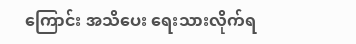ကြောင်း အသိပေး ရေးသားလိုက်ရ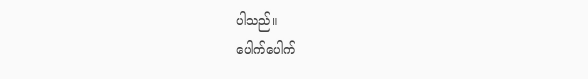ပါသည်။
ပေါက်ပေါက်